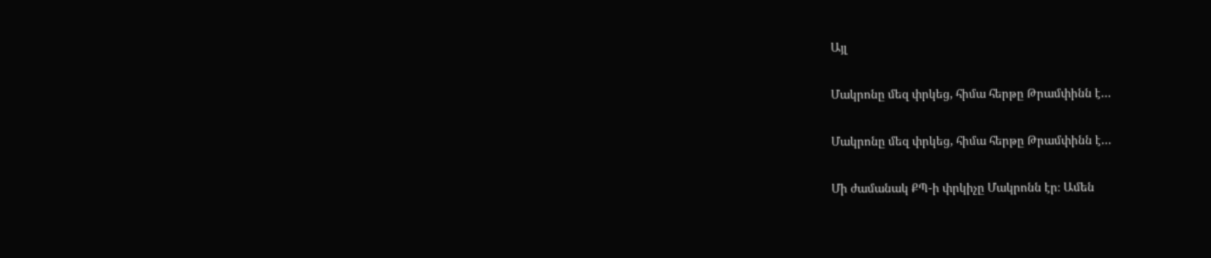Այլ

Մակրոնը մեզ փրկեց, հիմա հերթը Թրամփինն է…

Մակրոնը մեզ փրկեց, հիմա հերթը Թրամփինն է…

Մի ժամանակ ՔՊ-ի փրկիչը Մակրոնն էր։ Ամեն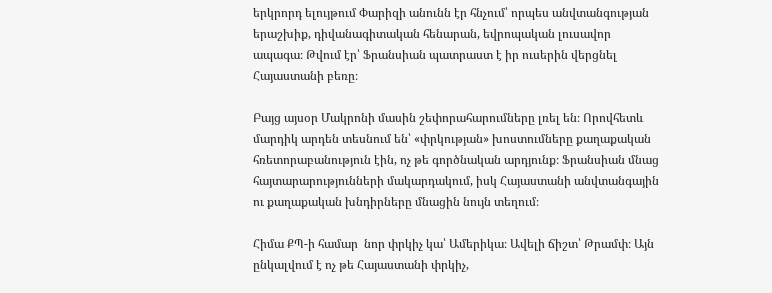երկրորդ ելույթում Փարիզի անունն էր հնչում՝ որպես անվտանգության երաշխիք, դիվանագիտական հենարան, եվրոպական լուսավոր ապագա։ Թվում էր՝ Ֆրանսիան պատրաստ է իր ուսերին վերցնել Հայաստանի բեռը։

Բայց այսօր Մակրոնի մասին շեփորահարումները լռել են։ Որովհետև մարդիկ արդեն տեսնում են՝ «փրկության» խոստումները քաղաքական հռետորաբանություն էին, ոչ թե գործնական արդյունք։ Ֆրանսիան մնաց հայտարարությունների մակարդակում, իսկ Հայաստանի անվտանգային ու քաղաքական խնդիրները մնացին նույն տեղում։

Հիմա ՔՊ-ի համար  նոր փրկիչ կա՝ Ամերիկա։ Ավելի ճիշտ՝ Թրամփ։ Այն ընկալվում է ոչ թե Հայաստանի փրկիչ,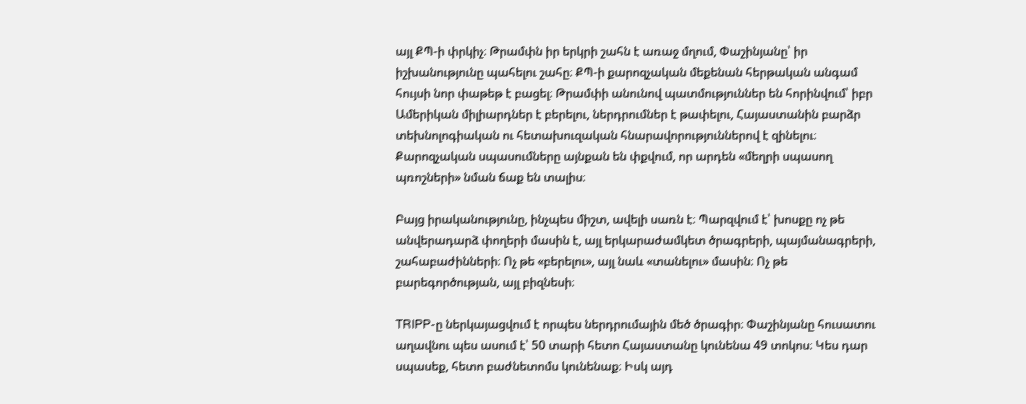այլ ՔՊ-ի փրկիչ։ Թրամփն իր երկրի շահն է առաջ մղում, Փաշինյանը՝ իր իշխանությունը պահելու շահը։ ՔՊ-ի քարոզչական մեքենան հերթական անգամ հույսի նոր փաթեթ է բացել։ Թրամփի անունով պատմություններ են հորինվում՝ իբր Ամերիկան միլիարդներ է բերելու, ներդրումներ է թափելու, Հայաստանին բարձր տեխնոլոգիական ու հետախուզական հնարավորություններով է զինելու։ Քարոզչական սպասումները այնքան են փքվում, որ արդեն «մեղրի սպասող պռոշների» նման ճաք են տալիս։

Բայց իրականությունը, ինչպես միշտ, ավելի սառն է։ Պարզվում է՝ խոսքը ոչ թե անվերադարձ փողերի մասին է, այլ երկարաժամկետ ծրագրերի, պայմանագրերի, շահաբաժինների։ Ոչ թե «բերելու», այլ նաև «տանելու» մասին։ Ոչ թե բարեգործության, այլ բիզնեսի։

TRIPP-ը ներկայացվում է որպես ներդրումային մեծ ծրագիր։ Փաշինյանը հուսատու աղավնու պես ասում է՝ 50 տարի հետո Հայաստանը կունենա 49 տոկոս։ Կես դար սպասեք, հետո բաժնետոմս կունենաք։ Իսկ այդ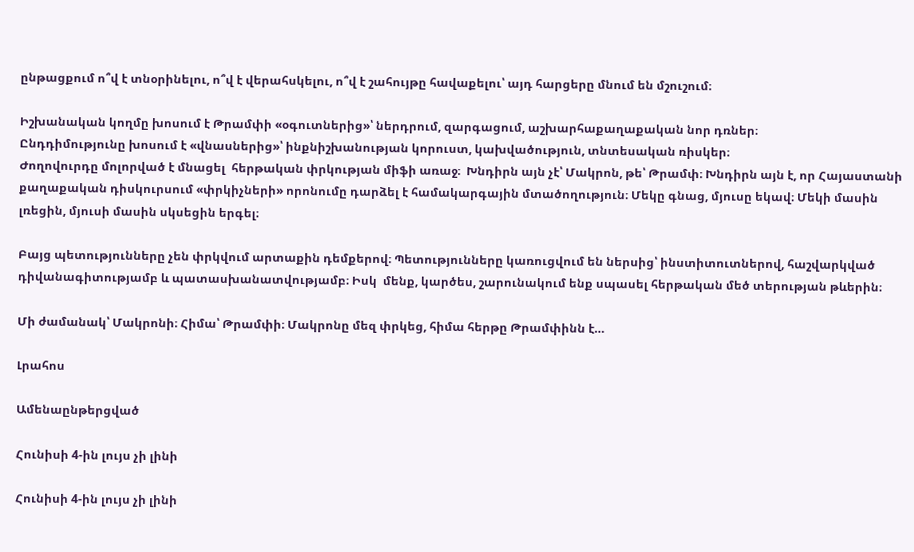ընթացքում ո՞վ է տնօրինելու, ո՞վ է վերահսկելու, ո՞վ է շահույթը հավաքելու՝ այդ հարցերը մնում են մշուշում։

Իշխանական կողմը խոսում է Թրամփի «օգուտներից»՝ ներդրում, զարգացում, աշխարհաքաղաքական նոր դռներ։
Ընդդիմությունը խոսում է «վնասներից»՝ ինքնիշխանության կորուստ, կախվածություն, տնտեսական ռիսկեր։
Ժողովուրդը մոլորված է մնացել  հերթական փրկության միֆի առաջ։  Խնդիրն այն չէ՝ Մակրոն, թե՝ Թրամփ։ Խնդիրն այն է, որ Հայաստանի քաղաքական դիսկուրսում «փրկիչների» որոնումը դարձել է համակարգային մտածողություն։ Մեկը գնաց, մյուսը եկավ։ Մեկի մասին լռեցին, մյուսի մասին սկսեցին երգել։

Բայց պետությունները չեն փրկվում արտաքին դեմքերով։ Պետությունները կառուցվում են ներսից՝ ինստիտուտներով, հաշվարկված դիվանագիտությամբ և պատասխանատվությամբ։ Իսկ  մենք, կարծես, շարունակում ենք սպասել հերթական մեծ տերության թևերին։

Մի ժամանակ՝ Մակրոնի։ Հիմա՝ Թրամփի։ Մակրոնը մեզ փրկեց, հիմա հերթը Թրամփինն է…

Լրահոս

Ամենաընթերցված

Հունիսի 4-ին լույս չի լինի

Հունիսի 4-ին լույս չի լինի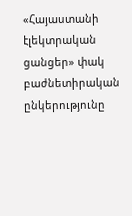«Հայաստանի էլեկտրական ցանցեր» փակ բաժնետիրական ընկերությունը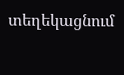տեղեկացնում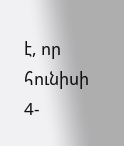է, որ հունիսի 4-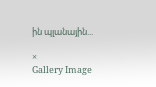ին պլանային...

×
Gallery Image